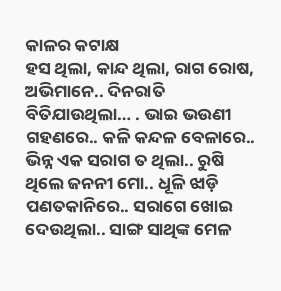କାଳର କଟାକ୍ଷ
ହସ ଥିଲା, କାନ୍ଦ ଥିଲା, ରାଗ ରୋଷ, ଅଭିମାନେ.. ଦିନରାତି ବିତିଯାଉଥିଲା… . ଭାଇ ଭଉଣୀ ଗହଣରେ.. କଳି କନ୍ଦଳ ବେଳାରେ.. ଭିନ୍ନ ଏକ ସରାଗ ତ ଥିଲା.. ରୁଷି ଥିଲେ ଜନନୀ ମୋ.. ଧୂଳି ଝାଡ଼ି ପଣତକାନିରେ.. ସରାଗେ ଖୋଇ ଦେଉଥିଲା.. ସାଙ୍ଗ ସାଥିଙ୍କ ମେଳ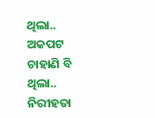ଥିଲା.. ଅକପଟ ଚାହାଣି ବି ଥିଲା.. ନିରୀହତା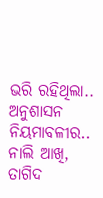ଭରି ରହିଥିଲା.. ଅନୁଶାସନ ନିୟମାବଳୀର.. ନାଲି ଆଖି, ତାଗିଦ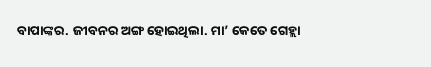ବାପାଙ୍କର. ଜୀବନର ଅଙ୍ଗ ହୋଇଥିଲା. ମା’ କେତେ ଗେହ୍ଲା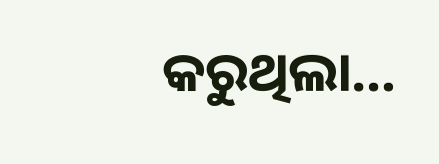କରୁଥିଲା…